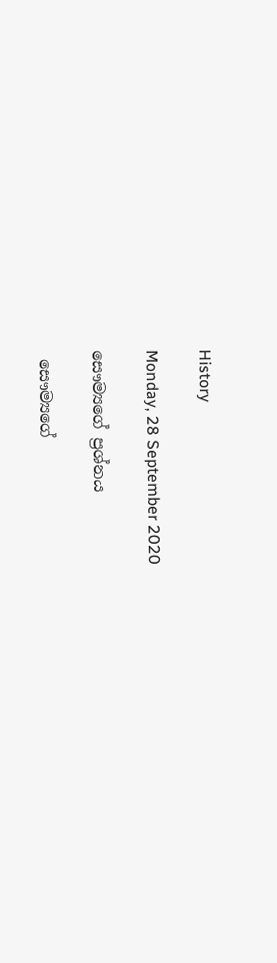History

Monday, 28 September 2020

සෞම්‍යගේ ප්‍රශ්නය

 සෞම්‍යගේ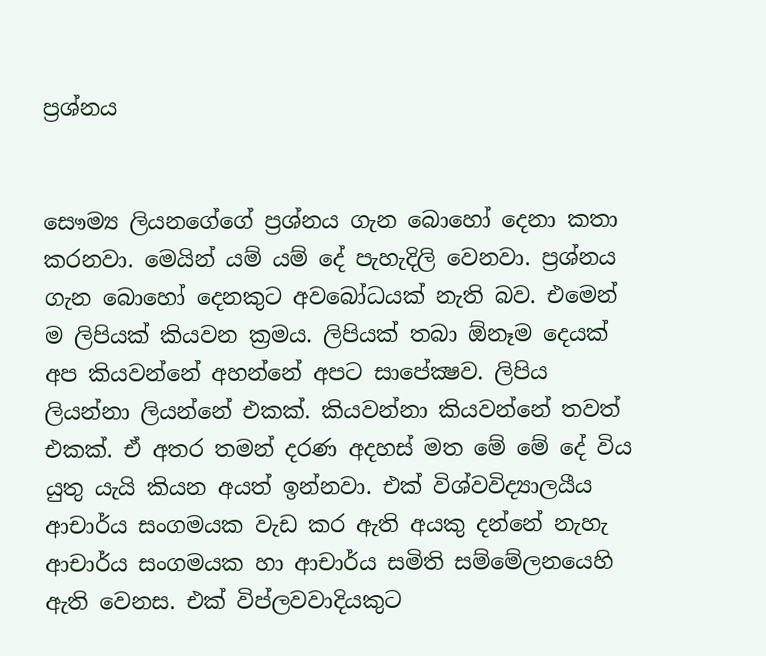ප්‍රශ්නය


සෞම්‍ය ලියනගේගේ ප්‍රශ්නය ගැන බොහෝ දෙනා කතා කරනවා. මෙයින් යම් යම් දේ පැහැදිලි වෙනවා. ප්‍රශ්නය ගැන බොහෝ දෙනකුට අවබෝධයක් නැති බව. එමෙන් ම ලිපියක් කියවන ක්‍රමය. ලිපියක් තබා ඕනෑම දෙයක් අප කියවන්නේ අහන්නේ අපට සාපේක්‍ෂව. ලිපිය ලියන්නා ලියන්නේ එකක්. කියවන්නා කියවන්නේ තවත් එකක්. ඒ අතර තමන් දරණ අදහස් මත මේ මේ දේ විය යුතු යැයි කියන අයත් ඉන්නවා. එක් විශ්වවිද්‍යාලයීය ආචාර්ය සංගමයක වැඩ කර ඇති අයකු දන්නේ නැහැ ආචාර්ය සංගමයක හා ආචාර්ය සමිති සම්මේලනයෙහි ඇති වෙනස. එක් විප්ලවවාදියකුට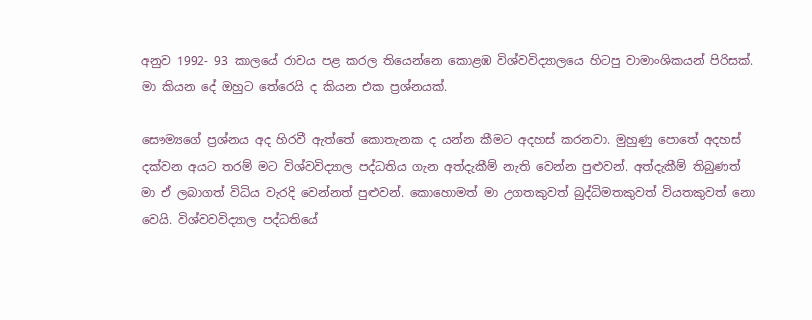අනුව 1992- 93 කාලයේ රාවය පළ කරල තියෙන්නෙ කොළඹ විශ්වවිද්‍යාලයෙ හිටපු වාමාංශිකයන් පිරිසක්. මා කියන දේ ඔහුට තේරෙයි ද කියන එක ප්‍රශ්නයක්.

සෞම්‍යගේ ප්‍රශ්නය අද හිරවී ඇත්තේ කොතැනක ද යන්න කීමට අදහස් කරනවා. මුහුණු පොතේ අදහස් දක්වන අයට තරම් මට විශ්වවිද්‍යාල පද්ධතිය ගැන අත්දැකීම් නැති වෙන්න පුළුවන්. අත්දැකීම් තිබුණත් මා ඒ ලබාගත් විධිය වැරදි වෙන්නත් පුළුවන්. කොහොමත් මා උගතකුවත් බුද්ධිමතකුවත් වියතකුවත් නො වෙයි. විශ්වවවිද්‍යාල පද්ධතියේ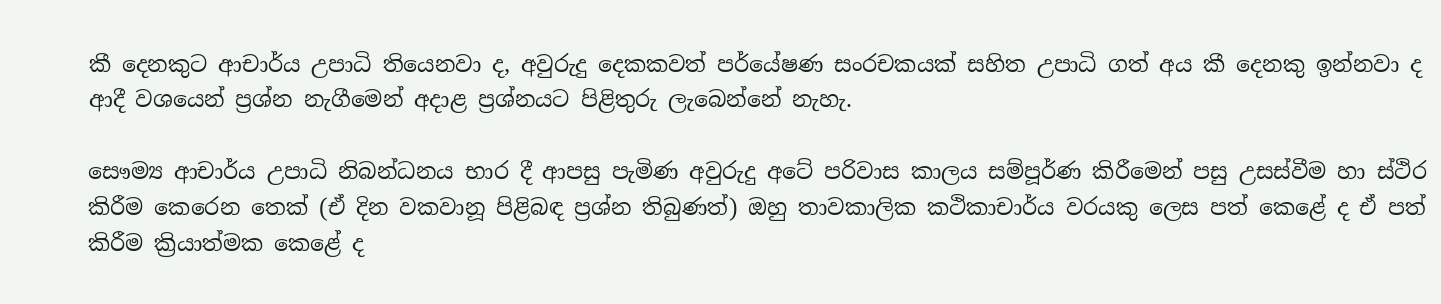කී දෙනකුට ආචාර්ය උපාධි තියෙනවා ද, අවුරුදු දෙකකවත් පර්යේෂණ සංරචකයක් සහිත උපාධි ගත් අය කී දෙනකු ඉන්නවා ද ආදී වශයෙන් ප්‍රශ්න නැගීමෙන් අදාළ ප්‍රශ්නයට පිළිතුරු ලැබෙන්නේ නැහැ.

සෞම්‍ය ආචාර්ය උපාධි නිබන්ධනය භාර දී ආපසු පැමිණ අවුරුදු අටේ පරිවාස කාලය සම්පූර්ණ කිරීමෙන් පසු උසස්වීම හා ස්ථිර කිරීම කෙරෙන තෙක් (ඒ දින වකවානූ පිළිබඳ ප්‍රශ්න තිබුණත්) ඔහු තාවකාලික කථිකාචාර්ය වරයකු ලෙස පත් කෙළේ ද ඒ පත් කිරීම ක්‍රියාත්මක කෙළේ ද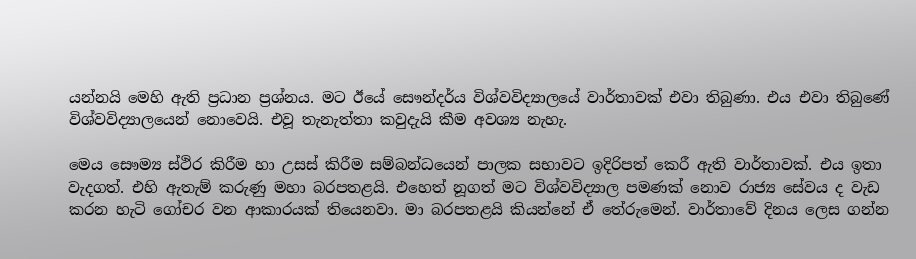යන්නයි මෙහි ඇති ප්‍රධාන ප්‍රශ්නය. මට ඊයේ සෞන්දර්ය විශ්වවිද්‍යාලයේ වාර්තාවක් එවා තිබුණා. එය එවා තිබුණේ විශ්වවිද්‍යාලයෙන් නොවෙයි. එවූ තැනැත්තා කවුදැයි කීම අවශ්‍ය නැහැ.

මෙය සෞම්‍ය ස්ථිර කිරීම හා උසස් කිරීම සම්බන්ධයෙන් පාලක සභාවට ඉදිරිපත් කෙරී ඇති වාර්තාවක්. එය ඉතා වැදගත්. එහි ඇතැම් කරුණු මහා බරපතළයි. එහෙත් නූගත් මට විශ්වවිද්‍යාල පමණක් නොව රාජ්‍ය සේවය ද වැඩ කරන හැටි ගෝචර වන ආකාරයක් තියෙනවා. මා බරපතළයි කියන්නේ ඒ තේරුමෙන්. වාර්තාවේ දිනය ලෙස ගන්න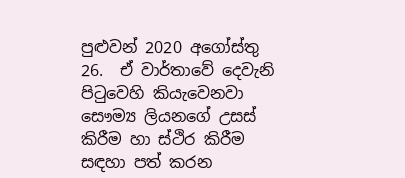පුළුවන් 2020 අගෝස්තු 26.  ඒ වාර්තාවේ දෙවැනි පිටුවෙහි කියැවෙනවා සෞම්‍ය ලියනගේ උසස් කිරීම හා ස්ථිර කිරීම සඳහා පත් කරන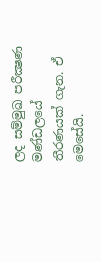ලද සම්මුඛ පරීක්‍ෂණ මණ්ඩලයේ තීරණයක් ගැන. ඒ මෙසේයි.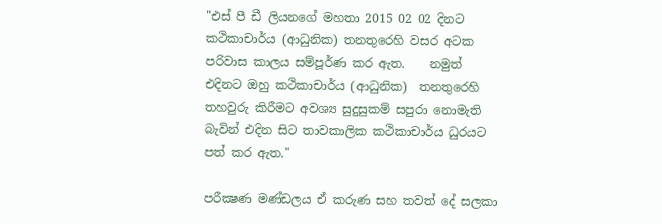"එස් පී ඩී ලියනගේ මහතා 2015 02 02 දිනට කථිකාචාර්ය (ආධුනික) තනතුරෙහි වසර අටක පරිවාස කාලය සම්පූර්ණ කර ඇත.    නමුත් එදිනට ඔහු කථිකාචාර්ය (ආධුනික)  තනතුරෙහි තහවුරු කිරීමට අවශ්‍ය සුදුසුකම් සපුරා නොමැති බැවින් එදින සිට තාවකාලික කථිකාචාර්ය ධුරයට පත් කර ඇත."

පරීක්‍ෂණ මණ්ඩලය ඒ කරුණ සහ තවත් දේ සලකා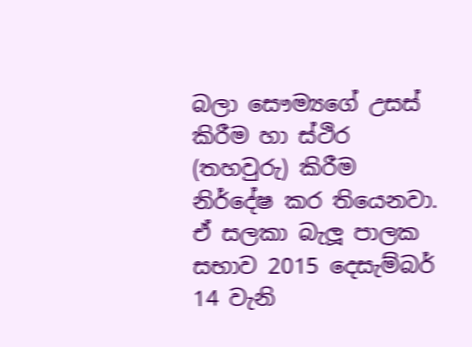බලා සෞම්‍යගේ උසස් කිරීම හා ස්ථිර (තහවුරු) කිරීම නිර්දේෂ කර තියෙනවා. ඒ සලකා බැලූ පාලක සභාව 2015 දෙසැම්බර් 14 වැනි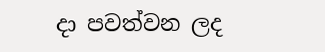දා පවත්වන ලද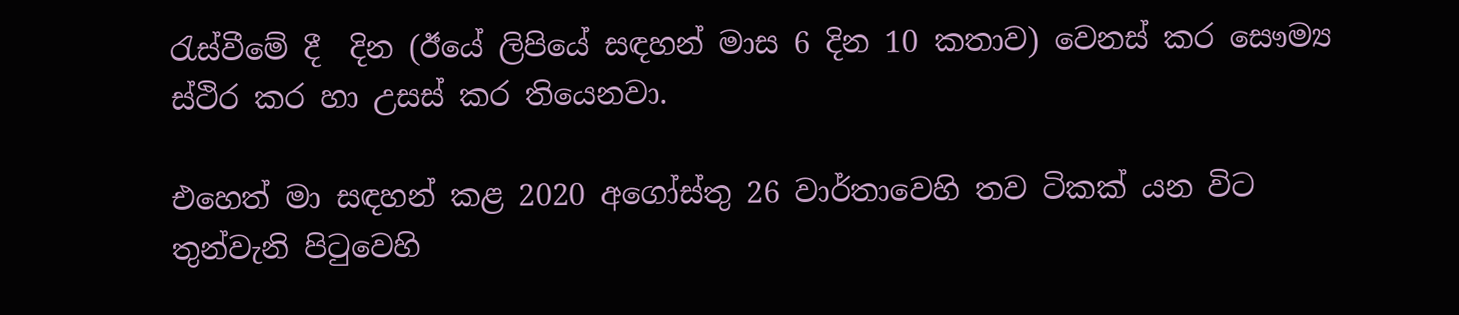රැස්වීමේ දී  දින (ඊයේ ලිපියේ සඳහන් මාස 6 දින 10 කතාව) වෙනස් කර සෞම්‍ය ස්ථිර කර හා උසස් කර තියෙනවා.

එහෙත් මා සඳහන් කළ 2020 අගෝස්තු 26 වාර්තාවෙහි තව ටිකක් යන විට තුන්වැනි පිටුවෙහි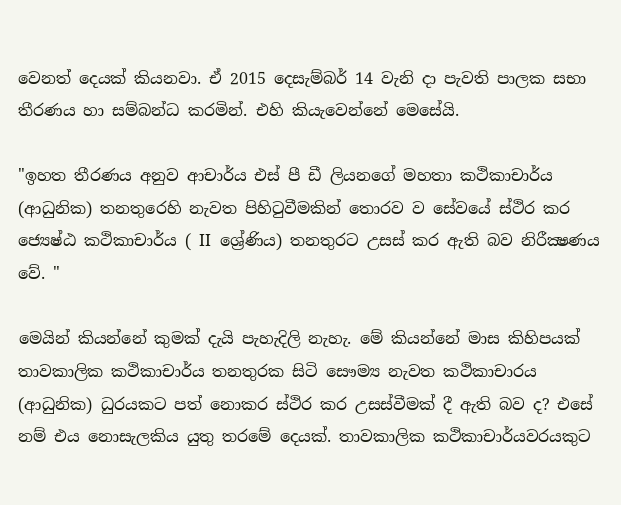වෙනත් දෙයක් කියනවා. ඒ 2015 දෙසැම්බර් 14 වැනි දා පැවති පාලක සභා තීරණය හා සම්බන්ධ කරමින්. එහි කියැවෙන්නේ මෙසේයි.

"ඉහත තීරණය අනුව ආචාර්ය එස් පී ඩී ලියනගේ මහතා කථිකාචාර්ය (ආධුනික) තනතුරෙහි නැවත පිහිටුවීමකින් තොරව ව සේවයේ ස්ථිර කර ජ්‍යෙෂ්ඨ කථිකාචාර්ය ( II  ශ්‍රේණිය) තනතුරට උසස් කර ඇති බව නිරීක්‍ෂණය වේ. "

මෙයින් කියන්නේ කුමක් දැයි පැහැදිලි නැහැ. මේ කියන්නේ මාස කිහිපයක් තාවකාලික කථිකාචාර්ය තනතුරක සිටි සෞම්‍ය නැවත කථිකාචාරය (ආධුනික) ධුරයකට පත් නොකර ස්ථිර කර උසස්වීමක් දී ඇති බව ද? එසේ නම් එය නොසැලකිය යුතු තරමේ දෙයක්. තාවකාලික කථිකාචාර්යවරයකුට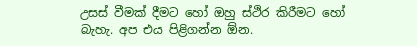උසස් වීමක් දීමට හෝ ඔහු ස්ථිර කිරීමට හෝ බැහැ. අප එය පිළිගන්න ඕන.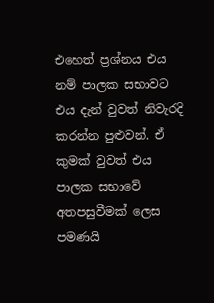එහෙත් ප්‍රශ්නය එය නම් පාලක සභාවට  එය දැන් වුවත් නිවැරදි කරන්න පුළුවන්. ඒ කුමක් වුවත් එය පාලක සභාවේ අතපසුවීමක් ලෙස පමණයි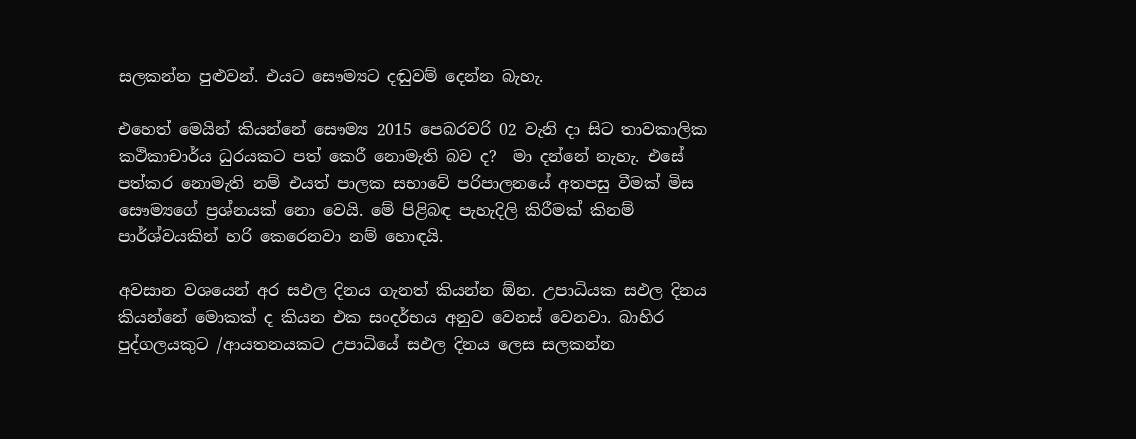සලකන්න පුළුවන්. එයට සෞම්‍යට දඬුවම් දෙන්න බැහැ.

එහෙත් මෙයින් කියන්නේ සෞම්‍ය 2015 පෙබරවරි 02 වැනි දා සිට තාවකාලික කථිකාචාර්ය ධුරයකට පත් කෙරී නොමැති බව ද?  මා දන්නේ නැහැ. එසේ පත්කර නොමැති නම් එයත් පාලක සභාවේ පරිපාලනයේ අතපසු වීමක් මිස සෞම්‍යගේ ප්‍රශ්නයක් නො වෙයි. මේ පිළිබඳ පැහැදිලි කිරීමක් කිනම් පාර්ශ්වයකින් හරි කෙරෙනවා නම් හොඳයි.

අවසාන වශයෙන් අර සඵල දිනය ගැනත් කියන්න ඕන. උපාධියක සඵල දිනය කියන්නේ මොකක් ද කියන එක සංදර්භය අනුව වෙනස් වෙනවා. බාහිර පුද්ගලයකුට /ආයතනයකට උපාධියේ සඵල දිනය ලෙස සලකන්න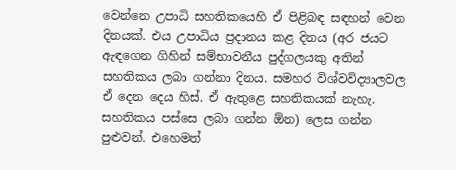වෙන්නෙ උපාධි සහතිකයෙහි ඒ පිළිබඳ සඳහන් වෙන දිනයක්. එය උපාධිය ප්‍රදානය කළ දිනය (අර ජයට ඇඳගෙන ගිහින් සම්භාවනීය පුද්ගලයකු අතින් සහතිකය ලබා ගන්නා දිනය. සමහර විශ්වවිද්‍යාලවල ඒ දෙන දෙය හිස්. ඒ ඇතුළෙ සහතිකයක් නැහැ. සහතිකය පස්සෙ ලබා ගන්න ඕන) ලෙස ගන්න පුළුවන්. එහෙමත්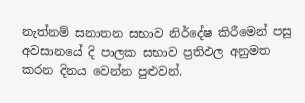නැත්නම් සනාතන සභාව නිර්දේෂ කිරීමෙන් පසු අවසානයේ දි පාලක සභාව ප්‍රතිඵල අනුමත කරන දිනය වෙන්න පුළුවන්.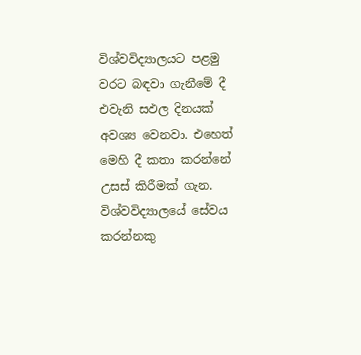විශ්වවිද්‍යාලයට පළමු වරට බඳවා ගැනීමේ දී එවැනි සඵල දිනයක් අවශ්‍ය වෙනවා. එහෙත් මෙහි දී කතා කරන්නේ උසස් කිරීමක් ගැන. විශ්වවිද්‍යාලයේ සේවය කරන්නකු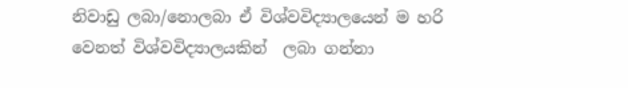නිවාඩු ලබා/නොලබා ඒ විශ්වවිද්‍යාලයෙන් ම හරි වෙනත් විශ්වවිද්‍යාලයකින්  ලබා ගන්නා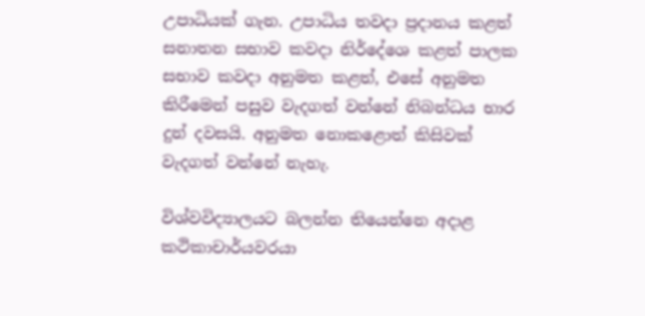උපාධියක් ගැන. උපාධිය තවදා ප්‍රදානය කළත් සනාතන සභාව කවදා නිර්දේශෙ කළත් පාලක සභාව කවදා අනුමත කළත්, එසේ අනුමත කිරීමෙන් පසුව වැදගත් වන්නේ නිබන්ධය භාර දුන් දවසයි. අනුමත නොකළොත් කිසිවක් වැදගත් වන්නේ නැහැ.

විශ්වවිද්‍යාලයට බලන්න තියෙන්නෙ අදාළ කථිකාචාර්යවරයා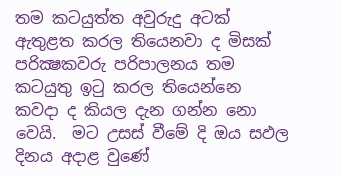තම කටයුත්ත අවුරුදු අටක් ඇතුළත කරල තියෙනවා ද මිසක් පරික්‍ෂකවරු පරිපාලනය තම කටයුතු ඉටු කරල තියෙන්නෙ කවදා ද කියල දැන ගන්න නො වෙයි.  මට උසස් වීමේ දි ඔය සඵල දිනය අදාළ වුණේ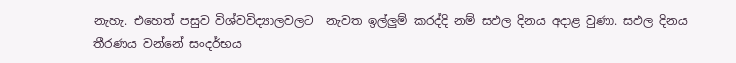නැහැ. එහෙත් පසුව විශ්වවිද්‍යාලවලට  නැවත ඉල්ලුම් කරද්දි නම් සඵල දිනය අදාළ වුණා. සඵල දිනය තීරණය වන්නේ සංදර්භය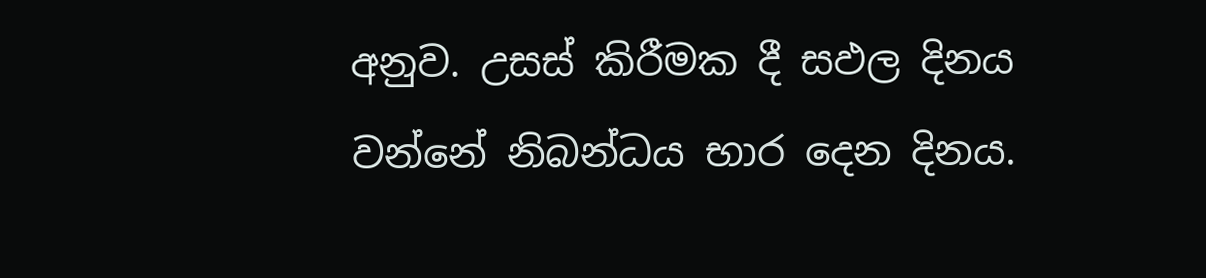අනුව. උසස් කිරීමක දී සඵල දිනය වන්නේ නිබන්ධය භාර දෙන දිනය.